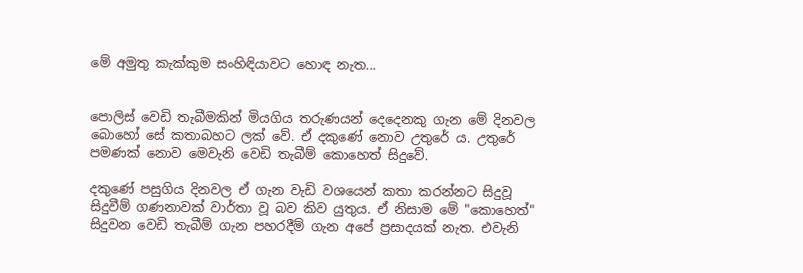මේ අමුතු කැක්‌කුම සංහිඳියාවට හොඳ නැත...


පොලිස්‌ වෙඩි තැබීමකින් මියගිය තරුණයන් දෙදෙනකු ගැන මේ දිනවල බොහෝ සේ කතාබහට ලක්‌ වේ. ඒ දකුණේ නොව උතුරේ ය. උතුරේ පමණක්‌ නොව මෙවැනි වෙඩි තැබීම් කොහෙත් සිදුවේ.

දකුණේ පසුගිය දිනවල ඒ ගැන වැඩි වශයෙන් කතා කරන්නට සිදුවූ සිදුවීම් ගණනාවක්‌ වාර්තා වූ බව කිව යුතුය. ඒ නිසාම මේ "කොහෙත්" සිදුවන වෙඩි තැබීම් ගැන පහරදීම් ගැන අපේ ප්‍රසාදයක්‌ නැත. එවැනි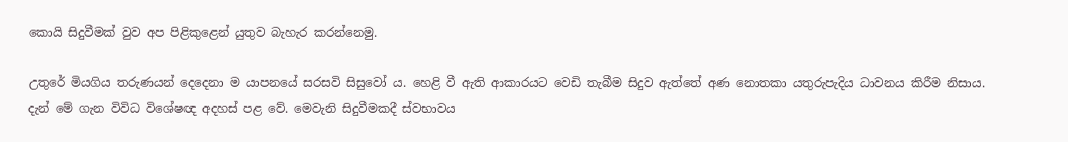කොයි සිදුවීමක්‌ වුව අප පිළිකුළෙන් යුතුව බැහැර කරන්නෙමු.

උතුරේ මියගිය තරුණයන් දෙදෙනා ම යාපනයේ සරසවි සිසුවෝ ය. හෙළි වී ඇති ආකාරයට වෙඩි තැබීම සිදුව ඇත්තේ අණ නොතකා යතුරුපැදිය ධාවනය කිරීම නිසාය. දැන් මේ ගැන විවිධ විශේෂඥ අදහස්‌ පළ වේ. මෙවැනි සිදුවීමකදී ස්‌වභාවය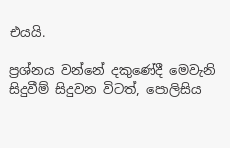එයයි.

ප්‍රශ්නය වන්නේ දකුණේදී මෙවැනි සිදුවීම් සිදුවන විටත්, පොලිසිය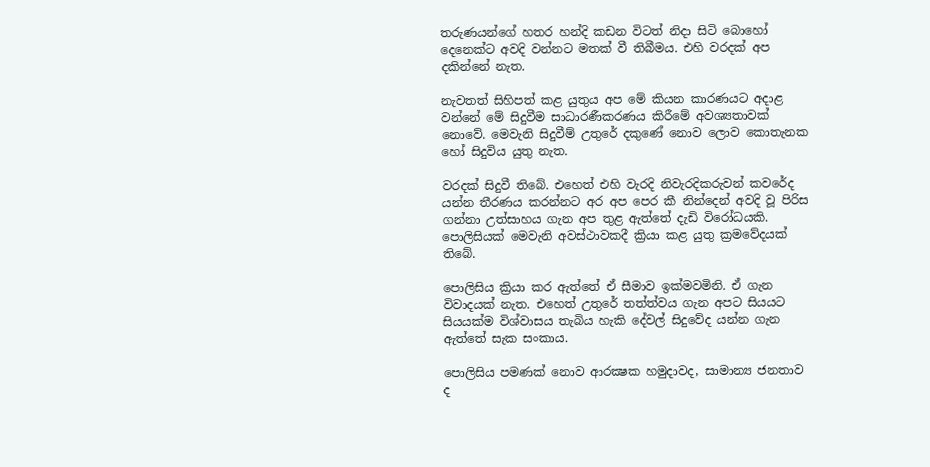තරුණයන්ගේ හතර හන්දි කඩන විටත් නිදා සිටි බොහෝ දෙනෙක්‌ට අවදි වන්නට මතක්‌ වී තිබීමය. එහි වරදක්‌ අප දකින්නේ නැත.

නැවතත් සිහිපත් කළ යුතුය අප මේ කියන කාරණයට අදාළ වන්නේ මේ සිදුවීම සාධාරණීකරණය කිරීමේ අවශ්‍යතාවක්‌ නොවේ. මෙවැනි සිදුවීම් උතුරේ දකුණේ නොව ලොව කොතැනක හෝ සිදුවිය යුතු නැත.

වරදක්‌ සිදුවී තිබේ. එහෙත් එහි වැරදි නිවැරදිකරුවන් කවරේද යන්න තීරණය කරන්නට අර අප පෙර කී නින්දෙන් අවදි වූ පිරිස ගන්නා උත්සාහය ගැන අප තුළ ඇත්තේ දැඩි විරෝධයකි. පොලිසියක්‌ මෙවැනි අවස්‌ථාවකදී ක්‍රියා කළ යුතු ක්‍රමවේදයක්‌ තිබේ.

පොලිසිය ක්‍රියා කර ඇත්තේ ඒ සීමාව ඉක්‌මවමිනි. ඒ ගැන විවාදයක්‌ නැත. එහෙත් උතුරේ තත්ත්වය ගැන අපට සියයට සියයක්‌ම විශ්වාසය තැබිය හැකි දේවල් සිදුවේද යන්න ගැන ඇත්තේ සැක සංකාය.

පොලිසිය පමණක්‌ නොව ආරක්‍ෂක හමුදාවද, සාමාන්‍ය ජනතාව ද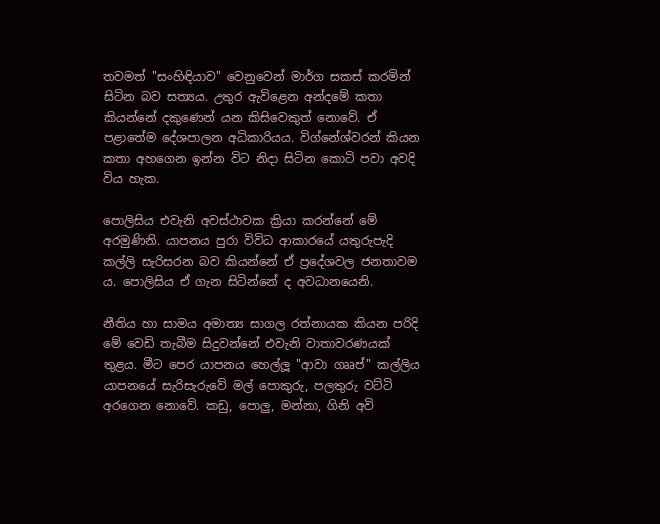තවමත් "සංහිඳියාව" වෙනුවෙන් මාර්ග සකස්‌ කරමින් සිටින බව සත්‍යය. උතුර ඇවිළෙන අන්දමේ කතා කියන්නේ දකුණෙන් යන කිසිවෙකුත් නොවේ. ඒ පළාතේම දේශපාලන අධිකාරියය. විග්නේශ්වරන් කියන කතා අහගෙන ඉන්න විට නිදා සිටින කොටි පවා අවදි විය හැක.

පොලිසිය එවැනි අවස්‌ථාවක ක්‍රියා කරන්නේ මේ අරමුණිනි. යාපනය පුරා විවිධ ආකාරයේ යතුරුපැදි කල්ලි සැරිසරන බව කියන්නේ ඒ ප්‍රදේශවල ජනතාවම ය. පොලිසිය ඒ ගැන සිටින්නේ ද අවධානයෙනි.

නීතිය හා සාමය අමාත්‍ය සාගල රත්නායක කියන පරිදි මේ වෙඩි තැබීම සිදුවන්නේ එවැනි වාතාවරණයක්‌ තුළය. මීට පෙර යාපනය හෙල්ලූ "ආවා ගෲප්" කල්ලිය යාපනයේ සැරිසැරුවේ මල් පොකුරු, පලතුරු වට්‌ටි අරගෙන නොවේ. කඩු, පොලු, මන්නා, ගිනි අවි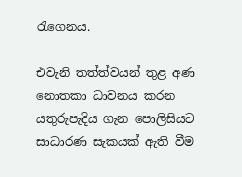රැගෙනය.

එවැනි තත්ත්වයන් තුළ අණ නොතකා ධාවනය කරන යතුරුපැදිය ගැන පොලිසියට සාධාරණ සැකයක්‌ ඇති වීම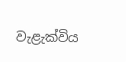වැළැක්‌විය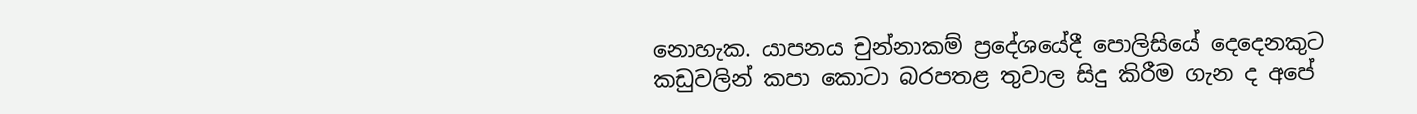නොහැක. යාපනය චුන්නාකම් ප්‍රදේශයේදී පොලිසියේ දෙදෙනකුට කඩුවලින් කපා කොටා බරපතළ තුවාල සිදු කිරීම ගැන ද අපේ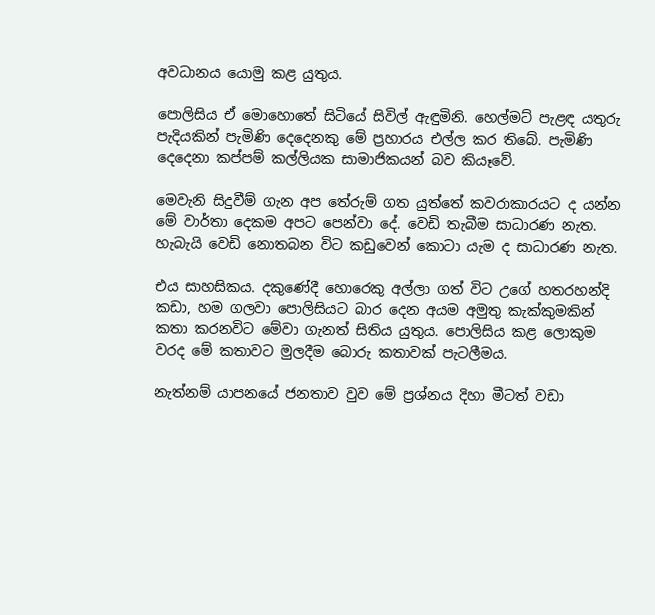අවධානය යොමු කළ යුතුය.

පොලිසිය ඒ මොහොතේ සිටියේ සිවිල් ඇඳුමිනි. හෙල්මට්‌ පැළඳ යතුරු පැදියකින් පැමිණි දෙදෙනකු මේ ප්‍රහාරය එල්ල කර තිබේ. පැමිණි දෙදෙනා කප්පම් කල්ලියක සාමාජිකයන් බව කියෑවේ.

මෙවැනි සිදුවීම් ගැන අප තේරුම් ගත යුත්තේ කවරාකාරයට ද යන්න මේ වාර්තා දෙකම අපට පෙන්වා දේ. වෙඩි තැබීම සාධාරණ නැත. හැබැයි වෙඩි නොතබන විට කඩුවෙන් කොටා යැම ද සාධාරණ නැත.

එය සාහසිකය. දකුණේදී හොරෙකු අල්ලා ගත් විට උගේ හතරහන්දි කඩා, හම ගලවා පොලිසියට බාර දෙන අයම අමුතු කැක්‌කුමකින් කතා කරනවිට මේවා ගැනත් සිතිය යුතුය. පොලිසිය කළ ලොකුම වරද මේ කතාවට මුලදීම බොරු කතාවක්‌ පැටලීමය.

නැත්නම් යාපනයේ ජනතාව වුව මේ ප්‍රශ්නය දිහා මීටත් වඩා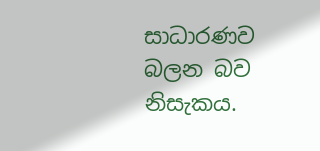සාධාරණව බලන බව නිසැකය.